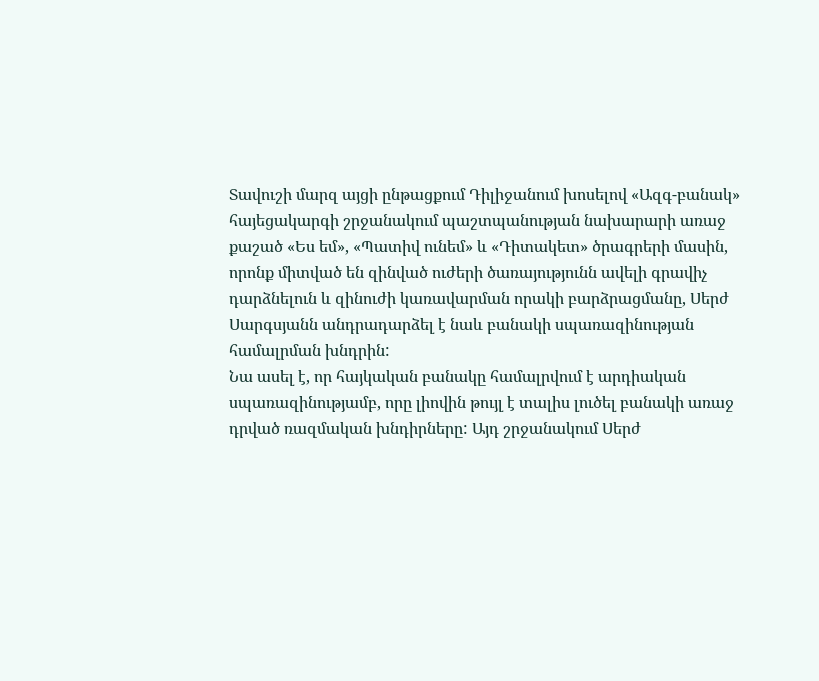Տավուշի մարզ այցի ընթացքում Դիլիջանում խոսելով «Ազգ-բանակ» հայեցակարգի շրջանակում պաշտպանության նախարարի առաջ քաշած «Ես եմ», «Պատիվ ունեմ» և «Դիտակետ» ծրագրերի մասին, որոնք միտված են զինված ուժերի ծառայությունն ավելի գրավիչ դարձնելուն և զինուժի կառավարման որակի բարձրացմանը, Սերժ Սարգսյանն անդրադարձել է նաև բանակի սպառազինության համալրման խնդրին:
Նա ասել է, որ հայկական բանակը համալրվում է արդիական սպառազինությամբ, որը լիովին թույլ է տալիս լուծել բանակի առաջ դրված ռազմական խնդիրները: Այդ շրջանակում Սերժ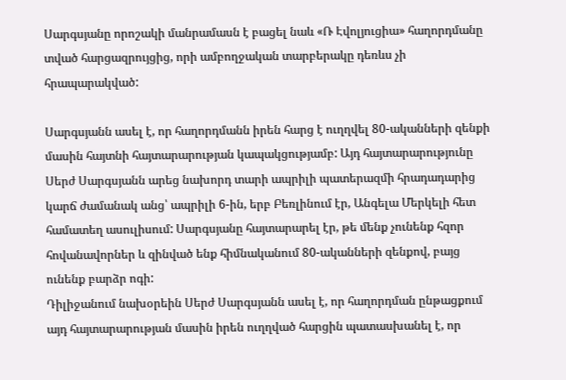Սարգսյանը որոշակի մանրամասն է բացել նաև «Ռ Էվոլյուցիա» հաղորդմանը տված հարցազրույցից, որի ամբողջական տարբերակը դեռևս չի հրապարակված:

Սարգսյանն ասել է, որ հաղորդմանն իրեն հարց է ուղղվել 80-ականների զենքի մասին հայտնի հայտարարության կապակցությամբ: Այդ հայտարարությունը Սերժ Սարգսյանն արեց նախորդ տարի ապրիլի պատերազմի հրադադարից կարճ ժամանակ անց՝ ապրիլի 6-ին, երբ Բեռլինում էր, Անգելա Մերկելի հետ համատեղ ասուլիսում: Սարգսյանը հայտարարել էր, թե մենք չունենք հզոր հովանավորներ և զինված ենք հիմնականում 80-ականների զենքով, բայց ունենք բարձր ոգի:
Դիլիջանում նախօրեին Սերժ Սարգսյանն ասել է, որ հաղորդման ընթացքում այդ հայտարարության մասին իրեն ուղղված հարցին պատասխանել է, որ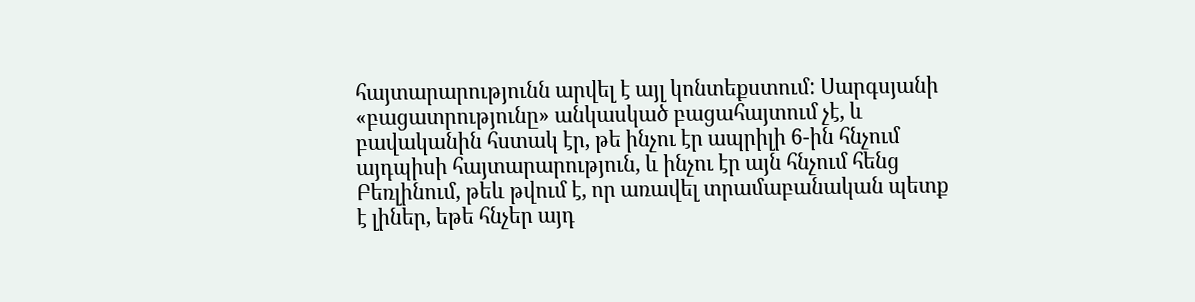հայտարարությունն արվել է այլ կոնտեքստում: Սարգսյանի «բացատրությունը» անկասկած բացահայտում չէ, և բավականին հստակ էր, թե ինչու էր ապրիլի 6-ին հնչում այդպիսի հայտարարություն, և ինչու էր այն հնչում հենց Բեռլինում, թեև թվում է, որ առավել տրամաբանական պետք է լիներ, եթե հնչեր այդ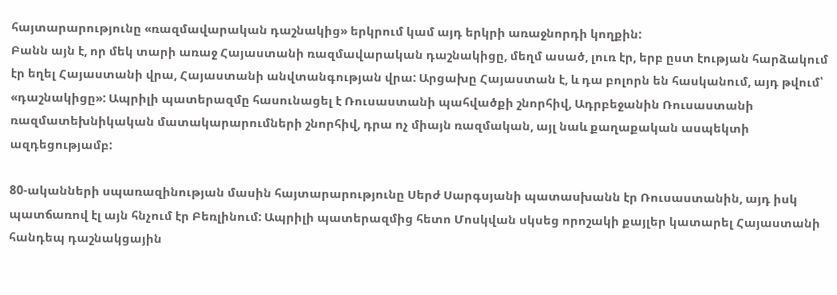հայտարարությունը «ռազմավարական դաշնակից» երկրում կամ այդ երկրի առաջնորդի կողքին:
Բանն այն է, որ մեկ տարի առաջ Հայաստանի ռազմավարական դաշնակիցը, մեղմ ասած, լուռ էր, երբ ըստ էության հարձակում էր եղել Հայաստանի վրա, Հայաստանի անվտանգության վրա: Արցախը Հայաստան է, և դա բոլորն են հասկանում, այդ թվում՝ «դաշնակիցը»: Ապրիլի պատերազմը հասունացել է Ռուսաստանի պահվածքի շնորհիվ, Ադրբեջանին Ռուսաստանի ռազմատեխնիկական մատակարարումների շնորհիվ, դրա ոչ միայն ռազմական, այլ նաև քաղաքական ասպեկտի ազդեցությամբ:

80-ականների սպառազինության մասին հայտարարությունը Սերժ Սարգսյանի պատասխանն էր Ռուսաստանին, այդ իսկ պատճառով էլ այն հնչում էր Բեռլինում: Ապրիլի պատերազմից հետո Մոսկվան սկսեց որոշակի քայլեր կատարել Հայաստանի հանդեպ դաշնակցային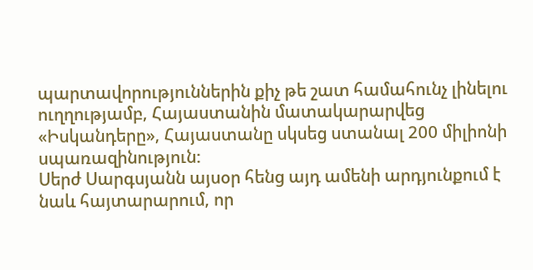պարտավորություններին քիչ թե շատ համահունչ լինելու ուղղությամբ, Հայաստանին մատակարարվեց «Իսկանդերը», Հայաստանը սկսեց ստանալ 200 միլիոնի սպառազինություն:
Սերժ Սարգսյանն այսօր հենց այդ ամենի արդյունքում է նաև հայտարարում, որ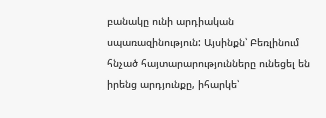բանակը ունի արդիական սպառազինություն: Այսինքն՝ Բեռլինում հնչած հայտարարությունները ունեցել են իրենց արդյունքը, իհարկե՝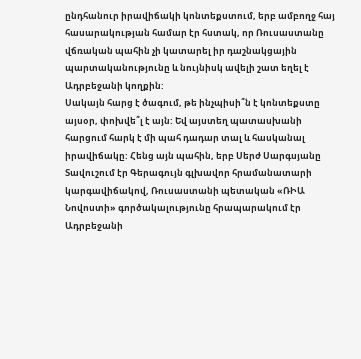ընդհանուր իրավիճակի կոնտեքստում, երբ ամբողջ հայ հասարակության համար էր հստակ, որ Ռուսաստանը վճռական պահին չի կատարել իր դաշնակցային պարտականությունը և նույնիսկ ավելի շատ եղել է Ադրբեջանի կողքին:
Սակայն հարց է ծագում, թե ինչպիսի՞ն է կոնտեքստը այսօր, փոխվե՞լ է այն: Եվ այստեղ պատասխանի հարցում հարկ է մի պահ դադար տալ և հասկանալ իրավիճակը: Հենց այն պահին, երբ Սերժ Սարգսյանը Տավուշում էր Գերագույն գլխավոր հրամանատարի կարգավիճակով, Ռուսաստանի պետական «ՌԻԱ Նովոստի» գործակալությունը հրապարակում էր Ադրբեջանի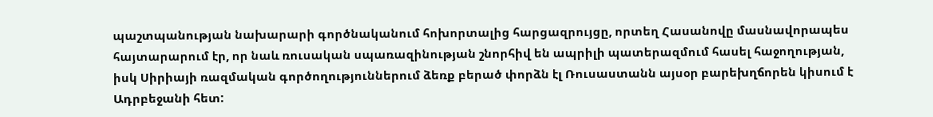պաշտպանության նախարարի գործնականում հոխորտալից հարցազրույցը, որտեղ Հասանովը մասնավորապես հայտարարում էր, որ նաև ռուսական սպառազինության շնորհիվ են ապրիլի պատերազմում հասել հաջողության, իսկ Սիրիայի ռազմական գործողություններում ձեռք բերած փորձն էլ Ռուսաստանն այսօր բարեխղճորեն կիսում է Ադրբեջանի հետ: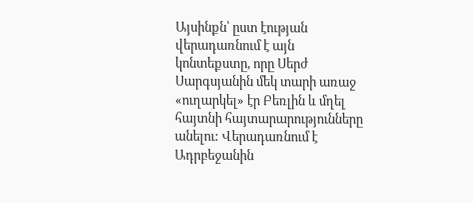Այսինքն՝ ըստ էության վերադառնում է այն կոնտեքստը, որը Սերժ Սարգսյանին մեկ տարի առաջ «ուղարկել» էր Բեռլին և մղել հայտնի հայտարարությունները անելու: Վերադառնում է Ադրբեջանին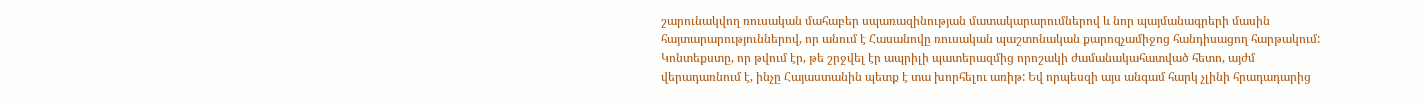շարունակվող ռուսական մահաբեր սպառազինության մատակարարումներով և նոր պայմանագրերի մասին հայտարարություններով, որ անում է Հասանովը ռուսական պաշտոնական քարոզչամիջոց հանդիսացող հարթակում:
Կոնտեքստը, որ թվում էր, թե շրջվել էր ապրիլի պատերազմից որոշակի ժամանակահատված հետո, այժմ վերադառնում է, ինչը Հայաստանին պետք է տա խորհելու առիթ: Եվ որպեսզի այս անգամ հարկ չլինի հրադադարից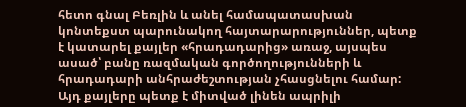հետո գնալ Բեռլին և անել համապատասխան կոնտեքստ պարունակող հայտարարություններ, պետք է կատարել քայլեր «հրադադարից» առաջ, այսպես ասած՝ բանը ռազմական գործողությունների և հրադադարի անհրաժեշտության չհասցնելու համար:
Այդ քայլերը պետք է միտված լինեն ապրիլի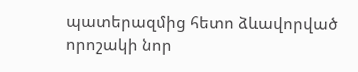պատերազմից հետո ձևավորված որոշակի նոր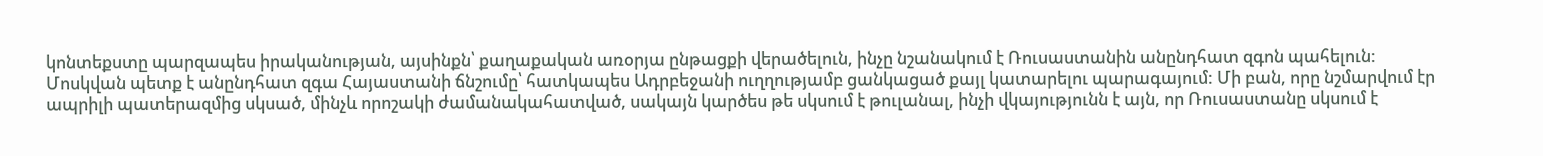կոնտեքստը պարզապես իրականության, այսինքն՝ քաղաքական առօրյա ընթացքի վերածելուն, ինչը նշանակում է Ռուսաստանին անընդհատ զգոն պահելուն:
Մոսկվան պետք է անընդհատ զգա Հայաստանի ճնշումը՝ հատկապես Ադրբեջանի ուղղությամբ ցանկացած քայլ կատարելու պարագայում: Մի բան, որը նշմարվում էր ապրիլի պատերազմից սկսած, մինչև որոշակի ժամանակահատված, սակայն կարծես թե սկսում է թուլանալ, ինչի վկայությունն է այն, որ Ռուսաստանը սկսում է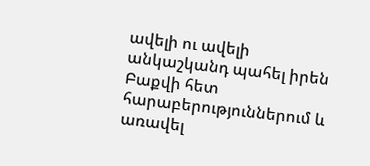ավելի ու ավելի անկաշկանդ պահել իրեն Բաքվի հետ հարաբերություններում և առավել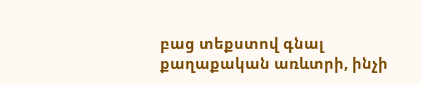բաց տեքստով գնալ քաղաքական առևտրի, ինչի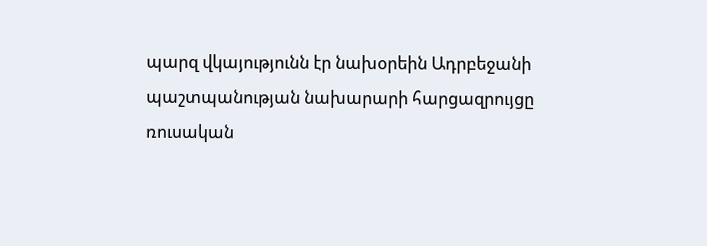պարզ վկայությունն էր նախօրեին Ադրբեջանի պաշտպանության նախարարի հարցազրույցը ռուսական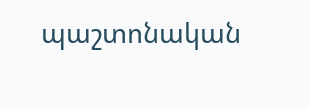պաշտոնական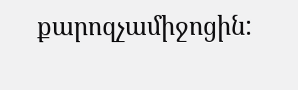քարոզչամիջոցին: